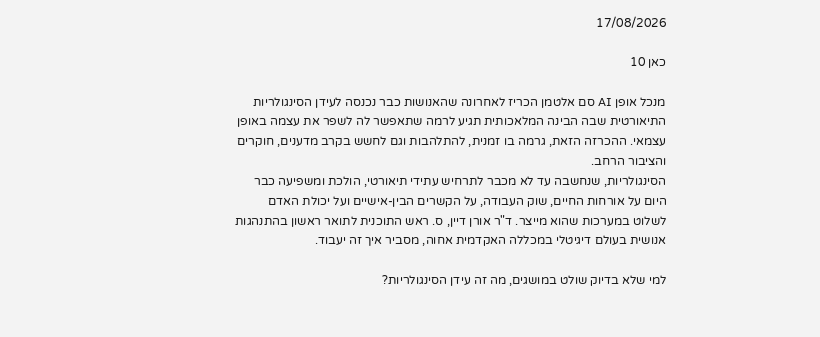17/08/2026

כאן 10

מנכל אופן AI סם אלטמן הכריז לאחרונה שהאנושות כבר נכנסה לעידן הסינגולריות התיאורטית שבה הבינה המלאכותית תגיע לרמה שתאפשר לה לשפר את עצמה באופן עצמאי. ההכרזה הזאת, גרמה בו זמנית, להתלהבות וגם לחשש בקרב מדענים, חוקרים והציבור הרחב.
הסינגולריות, שנחשבה עד לא מכבר לתרחיש עתידי תיאורטי, הולכת ומשפיעה כבר היום על אורחות החיים, שוק העבודה, על הקשרים הבין-אישיים ועל יכולת האדם לשלוט במערכות שהוא מייצר. ד"ר אורן דיין, ס. ראש התוכנית לתואר ראשון בהתנהגות אנושית בעולם דיגיטלי במכללה האקדמית אחוה, מסביר איך זה יעבוד.

למי שלא בדיוק שולט במושגים, מה זה עידן הסינגולריות?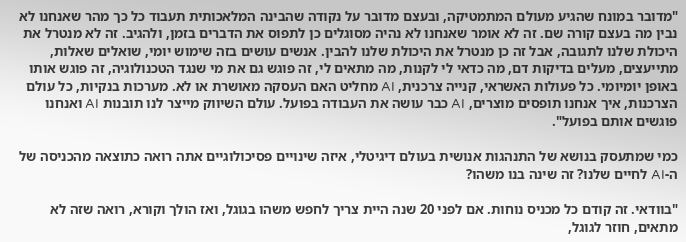"מדובר במונח שהגיע מעולם המתמטיקה, ובעצם מדובר על נקודה שהבינה המלאכותית תעבוד כל כך מהר שאנחנו לא נבין מה בעצם קורה שם. זה לא אומר שאנחנו לא נהיה מסוגלים כן לתפוס את הדברים בזמן, ולהגיב. זה לא מנטרל את היכולת שלנו לתגובה, אבל זה כן מנטרל את היכולת שלנו להבין. אנשים עושים בזה שימוש יומי, שואלים שאלות, מתייעצים, מעלים בדיקות דם, מה כדאי לי לקנות, מה מתאים לי, זה פוגש גם את מי שנגד הטכנולוגיה, זה פוגש אותו באופן יומיומי. כל פעולות האשראי, קנייה צרכנית, AI מחליט האם העסקה מאושרת או לא. מערכות בנקיות, כל עולם הצרכנות, איך אנחנו תופסים מוצרים, AI כבר עושה את העבודה בפועל. עולם השיווק מייצר לנו תובנות AI ואנחנו פוגשים אותם בפועל".

כמי שמתעסק בנושא של התנהגות אנושית בעולם דיגיטלי, איזה שינויים פסיכולוגיים אתה רואה כתוצאה מהכניסה של ה-AI לחיים שלנו? זה שינה בנו משהו?

"בוודאי. זה קודם כל מכניס נוחות. אם לפני 20 שנה היית צריך לחפש משהו בגוגל, ואז הולך וקורא, רואה שזה לא מתאים, חוזר לגוגל,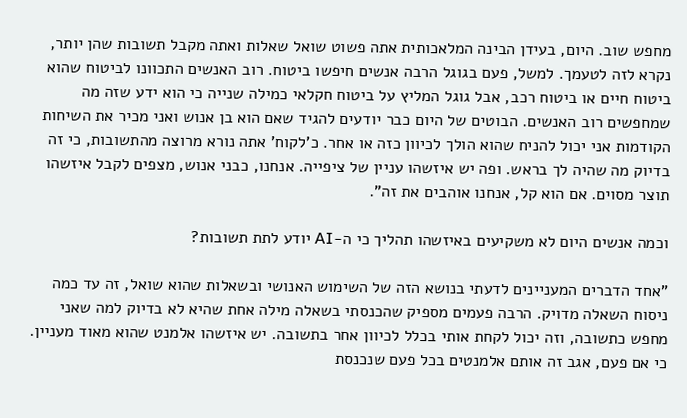מחפש שוב. היום, בעידן הבינה המלאכותית אתה פשוט שואל שאלות ואתה מקבל תשובות שהן יותר, נקרא לזה לטעמך. למשל, פעם בגוגל הרבה אנשים חיפשו ביטוח. רוב האנשים התכוונו לביטוח שהוא ביטוח חיים או ביטוח רכב, אבל גוגל המליץ על ביטוח חקלאי כמילה שנייה כי הוא ידע שזה מה שמחפשים רוב האנשים. הבוטים של היום כבר יודעים להגיד שאם הוא בן אנוש ואני מכיר את השיחות הקודמות אני יכול להניח שהוא הולך לכיוון כזה או אחר. כ'לקוח' אתה נורא מרוצה מהתשובות, כי זה בדיוק מה שהיה לך בראש. ופה יש איזשהו עניין של ציפייה. אנחנו, כבני אנוש, מצפים לקבל איזשהו תוצר מסוים. אם הוא קל, אנחנו אוהבים את זה".

וכמה אנשים היום לא משקיעים באיזשהו תהליך כי ה-AI יודע לתת תשובות?

"אחד הדברים המעניינים לדעתי בנושא הזה של השימוש האנושי ובשאלות שהוא שואל, זה עד כמה ניסוח השאלה מדויק. הרבה פעמים מספיק שהכנסתי בשאלה מילה אחת שהיא לא בדיוק למה שאני מחפש כתשובה, וזה יכול לקחת אותי בכלל לכיוון אחר בתשובה. יש איזשהו אלמנט שהוא מאוד מעניין. כי אם פעם, אגב זה אותם אלמנטים בכל פעם שנכנסת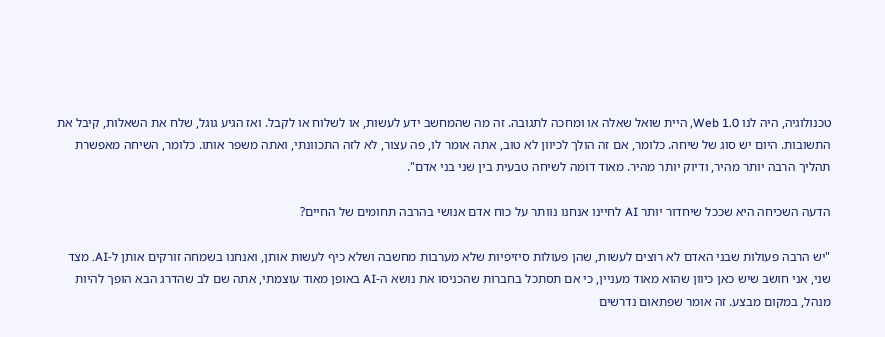טכנולוגיה, היה לנו Web 1.0, היית שואל שאלה או ומחכה לתגובה. זה מה שהמחשב ידע לעשות, או לשלוח או לקבל. ואז הגיע גוגל, שלח את השאלות, קיבל את התשובות. היום יש סוג של שיחה. כלומר, אם זה הולך לכיוון לא טוב, אתה אומר לו, פה עצור, לא לזה התכוונתי, ואתה משפר אותו. כלומר, השיחה מאפשרת תהליך הרבה יותר מהיר, ודיוק יותר מהיר. מאוד דומה לשיחה טבעית בין שני בני אדם".

הדעה השכיחה היא שככל שיחדור יותר AI לחיינו אנחנו נוותר על כוח אדם אנושי בהרבה תחומים של החיים?

"יש הרבה פעולות שבני האדם לא רוצים לעשות, שהן פעולות סיזיפיות שלא מערבות מחשבה ושלא כיף לעשות אותן, ואנחנו בשמחה זורקים אותן ל-AI. מצד שני, אני חושב שיש כאן כיוון שהוא מאוד מעניין, כי אם תסתכל בחברות שהכניסו את נושא ה-AI באופן מאוד עוצמתי, אתה שם לב שהדרג הבא הופך להיות מנהל, במקום מבצע. זה אומר שפתאום נדרשים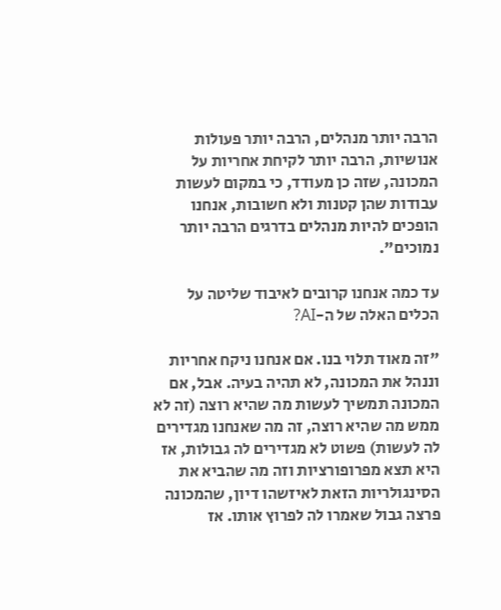הרבה יותר מנהלים, הרבה יותר פעולות אנושיות, הרבה יותר לקיחת אחריות על המכונה, שזה כן מעודד, כי במקום לעשות עבודות שהן קטנות ולא חשובות, אנחנו הופכים להיות מנהלים בדרגים הרבה יותר נמוכים".

עד כמה אנחנו קרובים לאיבוד שליטה על הכלים האלה של ה-AI?

"זה מאוד תלוי בנו. אם אנחנו ניקח אחריות וננהל את המכונה, לא תהיה בעיה. אבל, אם המכונה תמשיך לעשות מה שהיא רוצה (זה לא ממש מה שהיא רוצה, זה מה שאנחנו מגדירים לה לעשות) פשוט לא מגדירים לה גבולות, אז היא תצא מפרופורציות וזה מה שהביא את הסינגולריות הזאת לאיזשהו דיון, שהמכונה פרצה גבול שאמרו לה לפרוץ אותו. אז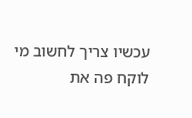עכשיו צריך לחשוב מי לוקח פה את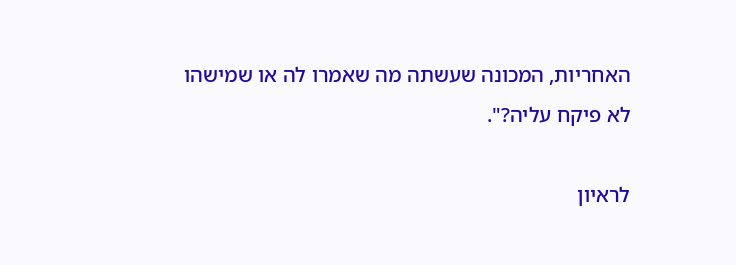האחריות, המכונה שעשתה מה שאמרו לה או שמישהו לא פיקח עליה?".

לראיון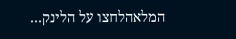המלאהלחצו על הלינק…